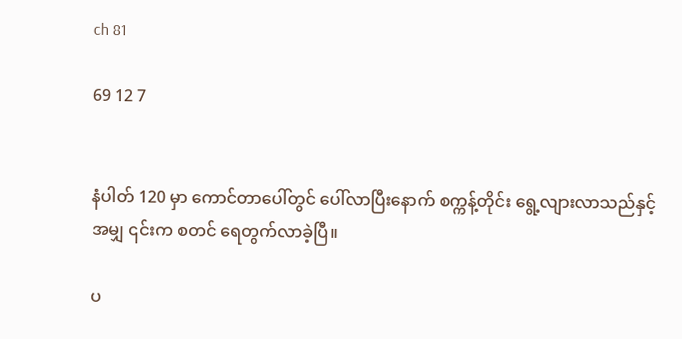ch 81

69 12 7


နံပါတ် 120 မှာ ကောင်တာပေါ်တွင် ပေါ်လာပြီးနောက် စက္ကန့်တိုင်း ရွေ့လျားလာသည်နှင့်အမျှ ၎င်းက စတင် ရေတွက်လာခဲ့ပြီ။

ပ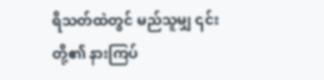ရိသတ်ထဲတွင် မည်သူမျှ ၎င်းတို့၏ နားကြပ်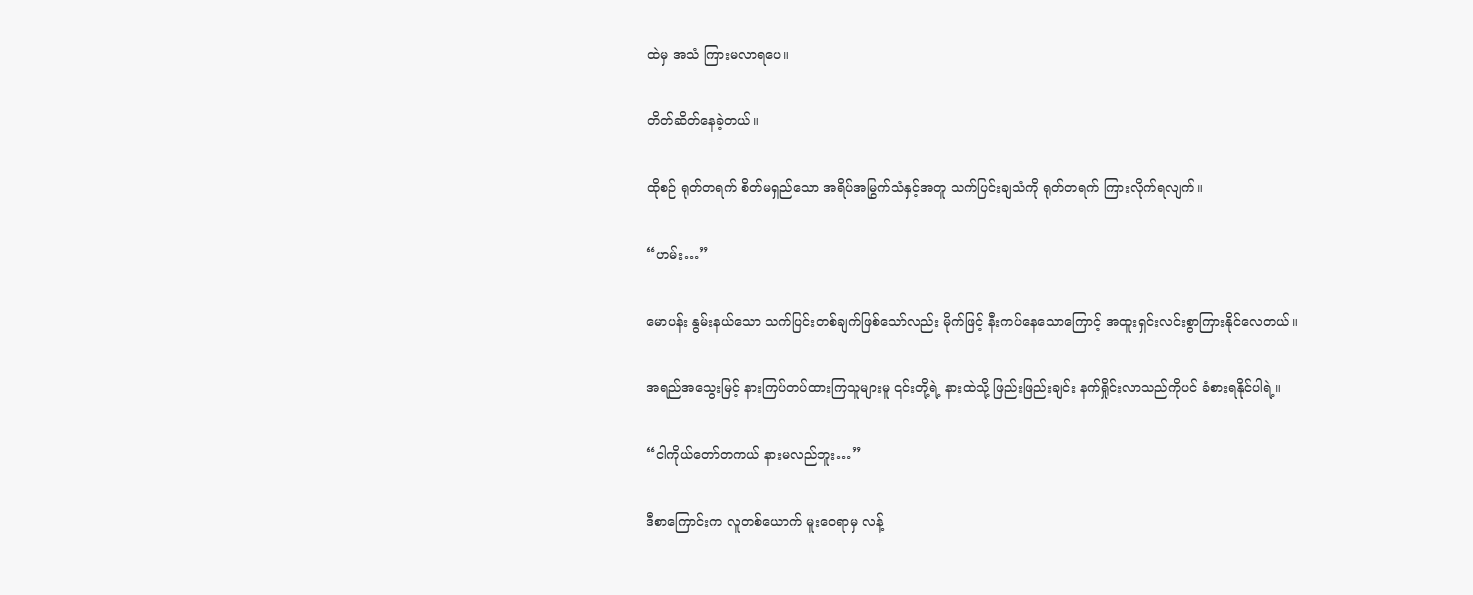ထဲမှ အသံ ကြားမလာရပေ။

တိတ်ဆိတ်နေခဲ့တယ်။

ထိုစဉ် ရုတ်တရက် စိတ်မရှည်သော အရိပ်အမြွက်သံနှင့်အတူ သက်ပြင်းချသံကို ရုတ်တရက် ကြားလိုက်ရလျက်။

“ဟမ်း…”

မောပန်း နွမ်းနယ်သော သက်ပြင်းတစ်ချက်ဖြစ်သော်လည်း မိုက်ဖြင့် နီးကပ်နေသောကြောင့် အထူးရှင်းလင်းစွာကြားနိုင်လေတယ်။

အရည်အသွေးမြင့် နားကြပ်တပ်ထားကြသူများမူ ၎င်းတို့ရဲ့ နားထဲသို့ ဖြည်းဖြည်းချင်း နက်ရှိုင်းလာသည်ကိုပင် ခံစားရနိုင်ပါရဲ့။

“ငါကိုယ်တော်တကယ် နားမလည်ဘူး…”

ဒီစာကြောင်းက လူတစ်ယောက် မူးဝေရာမှ လန့်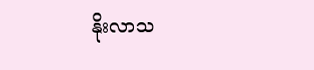နိုးလာသ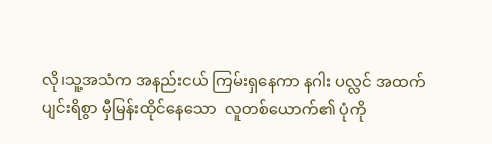လို၊သူ့အသံက အနည်းငယ် ကြမ်းရှနေကာ နဂါး ပလ္လင် အထက် ပျင်းရိစွာ မှီမြန်းထိုင်နေသော  လူတစ်ယောက်၏ ပုံကို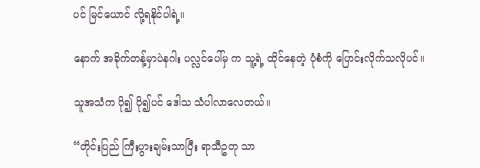ပင် မြင်ယောင် လို့ရနိုင်ပါရဲ့။

နောက် အခိုက်တန့်မှာပဲနဂါး ပလ္လင်ပေါ်မှ က သူ့ရဲ့ ထိုင်နေတဲ့ ပုံစံကို ပြောင်းလိုက်သလိုပင်။

သူအသံက ပို၍ ပို၍ပင် ဒေါသ သံပါလာလေတယ်။

“တိုင်းပြည် ကြီးပွားချမ်းသာပြီး ရာသီဥတု သာ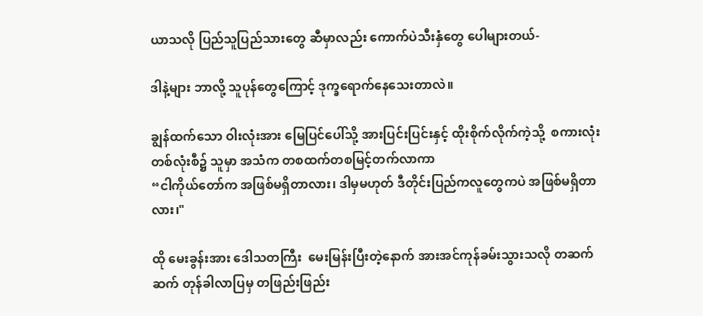ယာသလို ပြည်သူပြည်သားတွေ ဆီမှာလည်း ကောက်ပဲသီးနှံတွေ ပေါများတယ်-

ဒါနဲ့များ ဘာလို့ သူပုန်တွေကြောင့် ဒုက္ခရောက်နေသေးတာလဲ။

ချွန်ထက်သော ဝါးလုံးအား မြေပြင်ပေါ်သို့ အားပြင်းပြင်းနှင့် ထိုးစိုက်လိုက်ကဲ့သို့  စကားလုံးတစ်လုံးစီ၌ သူမှာ အသံက တစထက်တစမြင့်တက်လာကာ
“ငါကိုယ်တော်က အဖြစ်မရှိတာလား၊ ဒါမှမဟုတ် ဒီတိုင်းပြည်ကလူတွေကပဲ အဖြစ်မရှိတာလား၊"

ထို မေးခွန်းအား ဒေါသတကြီး  မေးမြန်းပြီးတဲ့နောက် အားအင်ကုန်ခမ်းသွားသလို တဆက်ဆက် တုန်ခါလာပြမှ တဖြည်းဖြည်း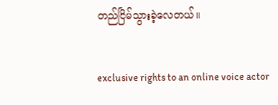တည်ငြိမ်သွားခဲ့လေတယ်။

exclusive rights to an online voice actor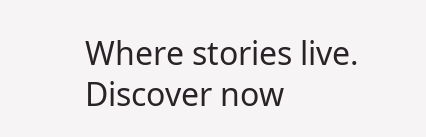Where stories live. Discover now